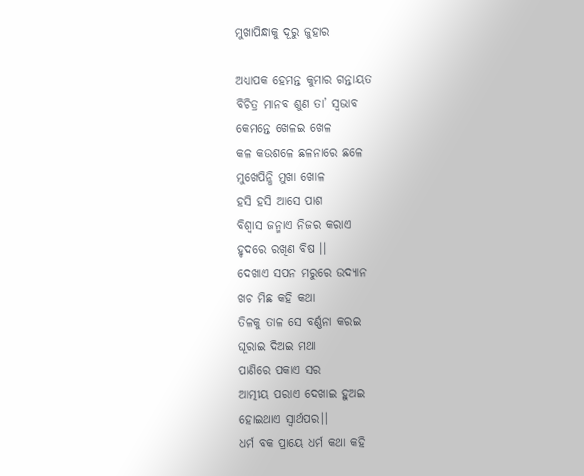ମୁଖାପିନ୍ଧାକୁ ଦୂରୁ ଜୁହାର

ଅଧ୍ୟାପକ ହେମନ୍ତ କୁମାର ଗନ୍ତାୟତ
ବିଚିତ୍ର ମାନବ ଶୁଣ ତା’ ସ୍ଵଭାବ
କେମନ୍ତେ ଖେଳଇ ଖେଳ
କଳ କଉଶଳେ ଛଳନାରେ ଛଳେ
ମୁଖେପିନ୍ଧି ମୁଖା ଖୋଳ
ହସି ହସି ଆସେ ପାଶ
ବିଶ୍ୱାସ ଜନ୍ମାଏ ନିଜର କରାଏ
ହୃଦରେ ରଖିଣ ବିଷ ।।
ଦେଖାଏ ସପନ ମରୁରେ ଉଦ୍ୟାନ
ଖଚ ମିଛ କହି କଥା
ତିଳକୁ ତାଳ ସେ ବର୍ଣ୍ଣନା କରଇ
ଘୂରାଇ ଦିଅଇ ମଥା
ପାଣିରେ ପକାଏ ସର
ଆତ୍ମୀୟ ପରାଏ ଦେଖାଇ ହୁଅଇ
ହୋଇଥାଏ ସ୍ଵାର୍ଥପର।।
ଧର୍ମ ବକ ପ୍ରାୟେ ଧର୍ମ କଥା କହି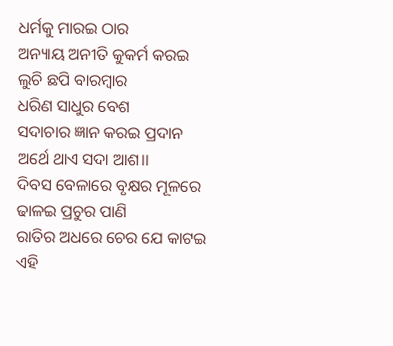ଧର୍ମକୁ ମାରଇ ଠାର
ଅନ୍ୟାୟ ଅନୀତି କୁକର୍ମ କରଇ
ଲୁଚି ଛପି ବାରମ୍ବାର
ଧରିଣ ସାଧୁର ବେଶ
ସଦାଚାର ଜ୍ଞାନ କରଇ ପ୍ରଦାନ
ଅର୍ଥେ ଥାଏ ସଦା ଆଶ।।
ଦିବସ ବେଳାରେ ବୃକ୍ଷର ମୂଳରେ
ଢାଳଇ ପ୍ରଚୁର ପାଣି
ରାତିର ଅଧରେ ଚେର ଯେ କାଟଇ
ଏହି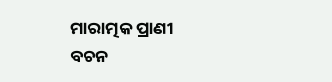ମାରାତ୍ମକ ପ୍ରାଣୀ
ବଚନ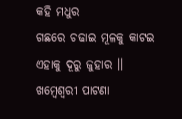କହି ମଧୁର
ଗଛରେ ଚଢାଇ ମୂଳକୁ କାଟଇ
ଏହାକୁ ଦୂରୁ ଜୁହାର ।।
ଖମ୍ବେଶ୍ଵରୀ ପାଟଣା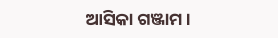ଆସିକା ଗଞ୍ଜାମ।